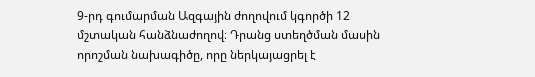9-րդ գումարման Ազգային ժողովում կգործի 12 մշտական հանձնաժողով։ Դրանց ստեղծման մասին որոշման նախագիծը, որը ներկայացրել է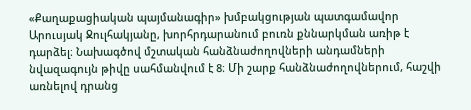«Քաղաքացիական պայմանագիր» խմբակցության պատգամավոր Արուսյակ Ջուլհակյանը, խորհրդարանում բուռն քննարկման առիթ է դարձել։ Նախագծով մշտական հանձնաժողովների անդամների նվազագույն թիվը սահմանվում է 8։ Մի շարք հանձնաժողովներում, հաշվի առնելով դրանց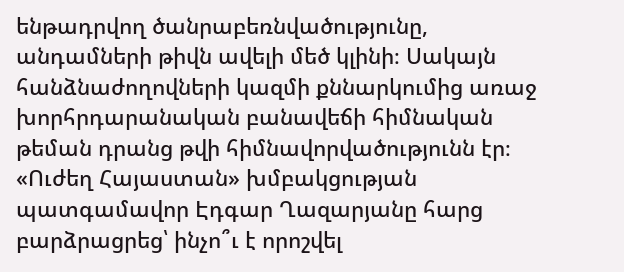ենթադրվող ծանրաբեռնվածությունը, անդամների թիվն ավելի մեծ կլինի։ Սակայն հանձնաժողովների կազմի քննարկումից առաջ խորհրդարանական բանավեճի հիմնական թեման դրանց թվի հիմնավորվածությունն էր։
«Ուժեղ Հայաստան» խմբակցության պատգամավոր Էդգար Ղազարյանը հարց բարձրացրեց՝ ինչո՞ւ է որոշվել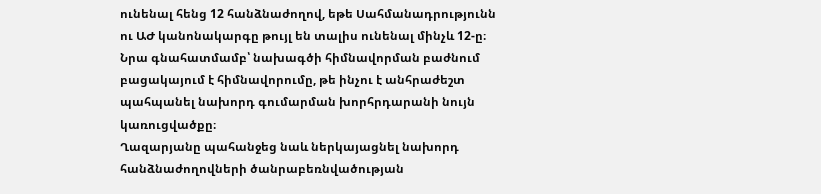ունենալ հենց 12 հանձնաժողով, եթե Սահմանադրությունն ու ԱԺ կանոնակարգը թույլ են տալիս ունենալ մինչև 12-ը։ Նրա գնահատմամբ՝ նախագծի հիմնավորման բաժնում բացակայում է հիմնավորումը, թե ինչու է անհրաժեշտ պահպանել նախորդ գումարման խորհրդարանի նույն կառուցվածքը։
Ղազարյանը պահանջեց նաև ներկայացնել նախորդ հանձնաժողովների ծանրաբեռնվածության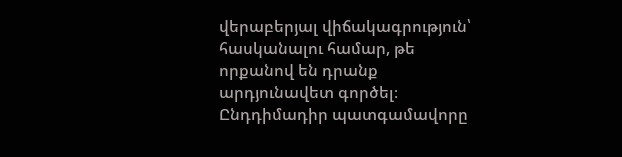վերաբերյալ վիճակագրություն՝ հասկանալու համար, թե որքանով են դրանք արդյունավետ գործել։ Ընդդիմադիր պատգամավորը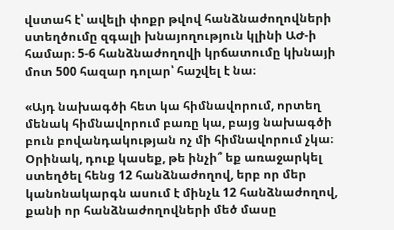վստահ է՝ ավելի փոքր թվով հանձնաժողովների ստեղծումը զգալի խնայողություն կլինի ԱԺ-ի համար։ 5-6 հանձնաժողովի կրճատումը կխնայի մոտ 500 հազար դոլար՝ հաշվել է նա։

«Այդ նախագծի հետ կա հիմնավորում, որտեղ մենակ հիմնավորում բառը կա, բայց նախագծի բուն բովանդակության ոչ մի հիմնավորում չկա։ Օրինակ, դուք կասեք, թե ինչի՞ եք առաջարկել ստեղծել հենց 12 հանձնաժողով, երբ որ մեր կանոնակարգն ասում է մինչև 12 հանձնաժողով, քանի որ հանձնաժողովների մեծ մասը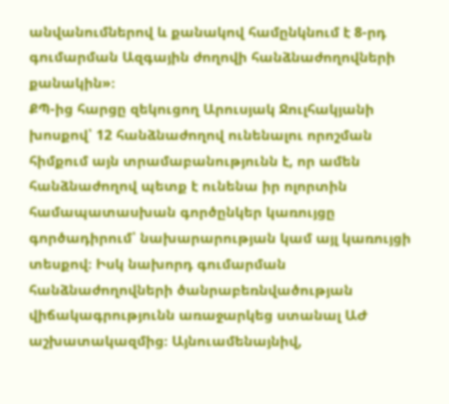անվանումներով և քանակով համընկնում է 8-րդ գումարման Ազգային ժողովի հանձնաժողովների քանակին»։
ՔՊ-ից հարցը զեկուցող Արուսյակ Ջուլհակյանի խոսքով՝ 12 հանձնաժողով ունենալու որոշման հիմքում այն տրամաբանությունն է, որ ամեն հանձնաժողով պետք է ունենա իր ոլորտին համապատասխան գործընկեր կառույցը գործադիրում՝ նախարարության կամ այլ կառույցի տեսքով։ Իսկ նախորդ գումարման հանձնաժողովների ծանրաբեռնվածության վիճակագրությունն առաջարկեց ստանալ ԱԺ աշխատակազմից։ Այնուամենայնիվ,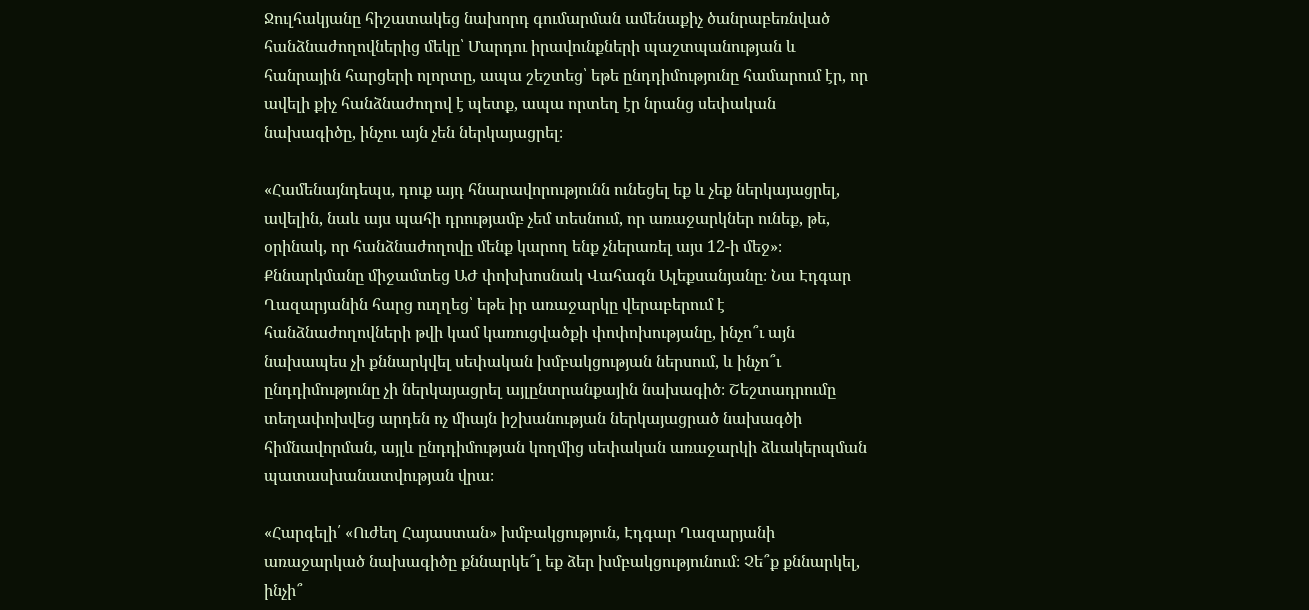Ջուլհակյանը հիշատակեց նախորդ գումարման ամենաքիչ ծանրաբեռնված հանձնաժողովներից մեկը՝ Մարդու իրավունքների պաշտպանության և հանրային հարցերի ոլորտը, ապա շեշտեց՝ եթե ընդդիմությունը համարում էր, որ ավելի քիչ հանձնաժողով է պետք, ապա որտեղ էր նրանց սեփական նախագիծը, ինչու այն չեն ներկայացրել։

«Համենայնդեպս, դուք այդ հնարավորությունն ունեցել եք և չեք ներկայացրել, ավելին, նաև այս պահի դրությամբ չեմ տեսնում, որ առաջարկներ ունեք, թե, օրինակ, որ հանձնաժողովը մենք կարող ենք չներառել այս 12-ի մեջ»։
Քննարկմանը միջամտեց ԱԺ փոխխոսնակ Վահագն Ալեքսանյանը։ Նա Էդգար Ղազարյանին հարց ուղղեց՝ եթե իր առաջարկը վերաբերում է հանձնաժողովների թվի կամ կառուցվածքի փոփոխությանը, ինչո՞ւ այն նախապես չի քննարկվել սեփական խմբակցության ներսում, և ինչո՞ւ ընդդիմությունը չի ներկայացրել այլընտրանքային նախագիծ։ Շեշտադրումը տեղափոխվեց արդեն ոչ միայն իշխանության ներկայացրած նախագծի հիմնավորման, այլև ընդդիմության կողմից սեփական առաջարկի ձևակերպման պատասխանատվության վրա։

«Հարգելի՛ «Ուժեղ Հայաստան» խմբակցություն, Էդգար Ղազարյանի առաջարկած նախագիծը քննարկե՞լ եք ձեր խմբակցությունում։ Չե՞ք քննարկել, ինչի՞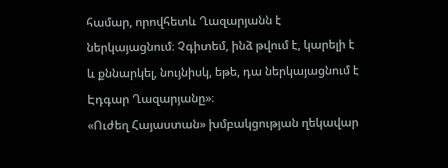համար, որովհետև Ղազարյանն է ներկայացնում։ Չգիտեմ, ինձ թվում է, կարելի է և քննարկել, նույնիսկ, եթե, դա ներկայացնում է Էդգար Ղազարյանը»։
«Ուժեղ Հայաստան» խմբակցության ղեկավար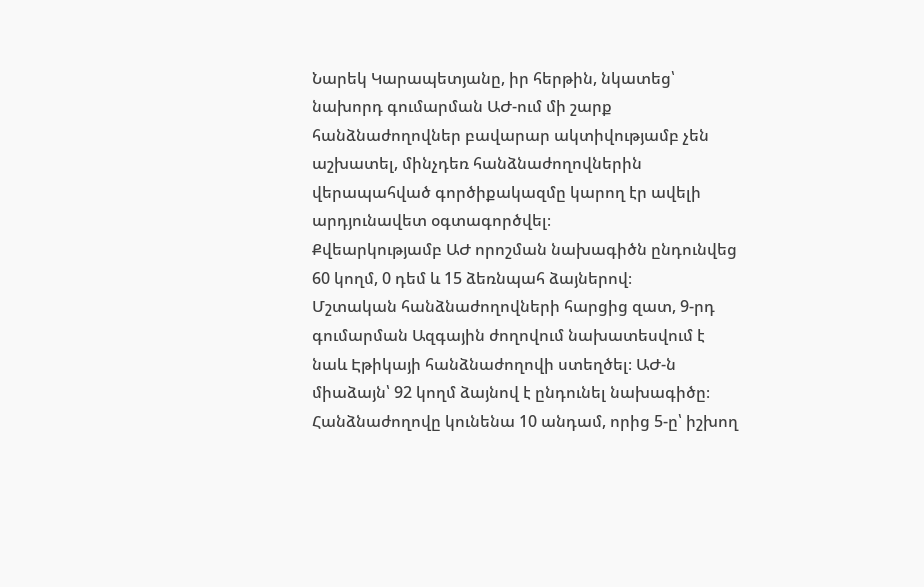Նարեկ Կարապետյանը, իր հերթին, նկատեց՝ նախորդ գումարման ԱԺ-ում մի շարք հանձնաժողովներ բավարար ակտիվությամբ չեն աշխատել, մինչդեռ հանձնաժողովներին վերապահված գործիքակազմը կարող էր ավելի արդյունավետ օգտագործվել։
Քվեարկությամբ ԱԺ որոշման նախագիծն ընդունվեց 60 կողմ, 0 դեմ և 15 ձեռնպահ ձայներով։
Մշտական հանձնաժողովների հարցից զատ, 9-րդ գումարման Ազգային ժողովում նախատեսվում է նաև Էթիկայի հանձնաժողովի ստեղծել։ ԱԺ-ն միաձայն՝ 92 կողմ ձայնով է ընդունել նախագիծը։ Հանձնաժողովը կունենա 10 անդամ, որից 5-ը՝ իշխող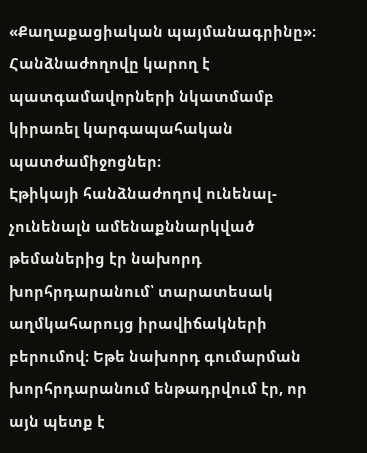«Քաղաքացիական պայմանագրինը»։ Հանձնաժողովը կարող է պատգամավորների նկատմամբ կիրառել կարգապահական պատժամիջոցներ։
Էթիկայի հանձնաժողով ունենալ-չունենալն ամենաքննարկված թեմաներից էր նախորդ խորհրդարանում՝ տարատեսակ աղմկահարույց իրավիճակների բերումով։ Եթե նախորդ գումարման խորհրդարանում ենթադրվում էր, որ այն պետք է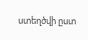ստեղծվի ըստ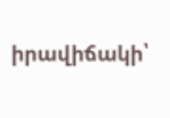իրավիճակի՝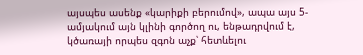այսպես ասենք «կարիքի բերումով», ապա այս 5-ամյակում այն կլինի գործող ու, ենթադրվում է, կծառայի որպես զգոն աչք՝ հետևելու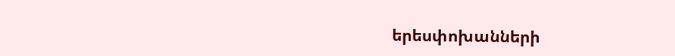երեսփոխանների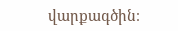վարքագծին։